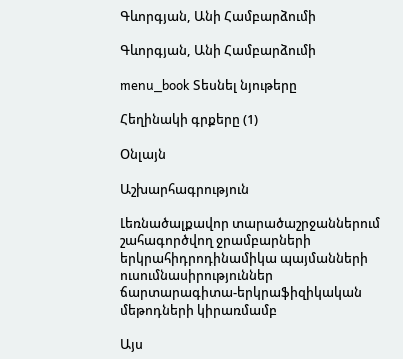Գևորգյան, Անի Համբարձումի

Գևորգյան, Անի Համբարձումի

menu_book Տեսնել նյութերը

Հեղինակի գրքերը (1)

Օնլայն

Աշխարհագրություն

Լեռնածալքավոր տարածաշրջաններում շահագործվող ջրամբարների երկրահիդրոդինամիկա պայմանների ուսումնասիրություններ ճարտարագիտա-երկրաֆիզիկական մեթոդների կիրառմամբ

Այս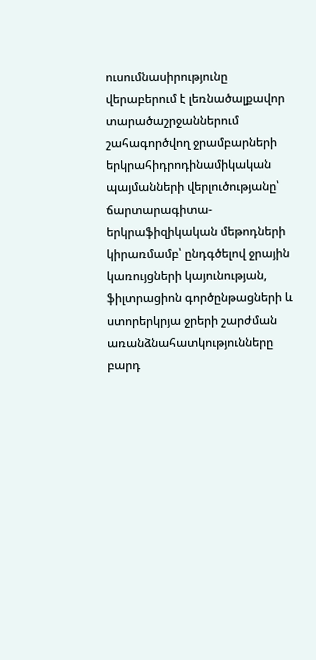ուսումնասիրությունը վերաբերում է լեռնածալքավոր տարածաշրջաններում շահագործվող ջրամբարների երկրահիդրոդինամիկական պայմանների վերլուծությանը՝ ճարտարագիտա-երկրաֆիզիկական մեթոդների կիրառմամբ՝ ընդգծելով ջրային կառույցների կայունության, ֆիլտրացիոն գործընթացների և ստորերկրյա ջրերի շարժման առանձնահատկությունները բարդ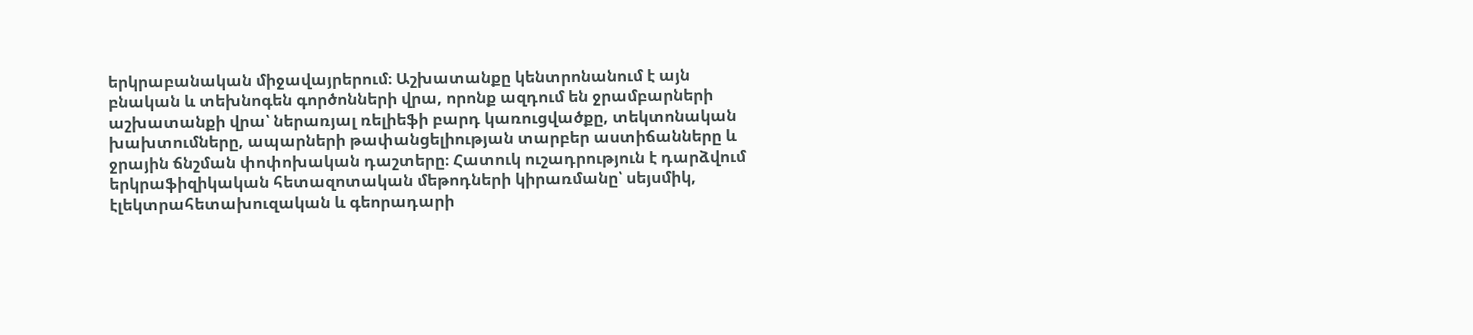երկրաբանական միջավայրերում։ Աշխատանքը կենտրոնանում է այն բնական և տեխնոգեն գործոնների վրա, որոնք ազդում են ջրամբարների աշխատանքի վրա՝ ներառյալ ռելիեֆի բարդ կառուցվածքը, տեկտոնական խախտումները, ապարների թափանցելիության տարբեր աստիճանները և ջրային ճնշման փոփոխական դաշտերը։ Հատուկ ուշադրություն է դարձվում երկրաֆիզիկական հետազոտական մեթոդների կիրառմանը՝ սեյսմիկ, էլեկտրահետախուզական և գեորադարի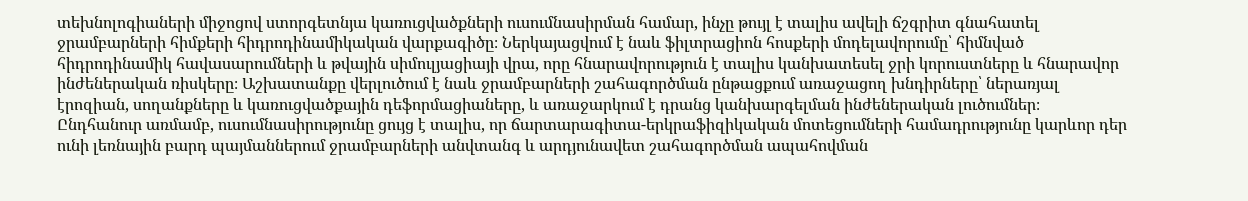տեխնոլոգիաների միջոցով ստորգետնյա կառուցվածքների ուսումնասիրման համար, ինչը թույլ է տալիս ավելի ճշգրիտ գնահատել ջրամբարների հիմքերի հիդրոդինամիկական վարքագիծը։ Ներկայացվում է նաև ֆիլտրացիոն հոսքերի մոդելավորումը՝ հիմնված հիդրոդինամիկ հավասարումների և թվային սիմուլյացիայի վրա, որը հնարավորություն է տալիս կանխատեսել ջրի կորուստները և հնարավոր ինժեներական ռիսկերը։ Աշխատանքը վերլուծում է նաև ջրամբարների շահագործման ընթացքում առաջացող խնդիրները՝ ներառյալ էրոզիան, սողանքները և կառուցվածքային դեֆորմացիաները, և առաջարկում է դրանց կանխարգելման ինժեներական լուծումներ։ Ընդհանուր առմամբ, ուսումնասիրությունը ցույց է տալիս, որ ճարտարագիտա-երկրաֆիզիկական մոտեցումների համադրությունը կարևոր դեր ունի լեռնային բարդ պայմաններում ջրամբարների անվտանգ և արդյունավետ շահագործման ապահովման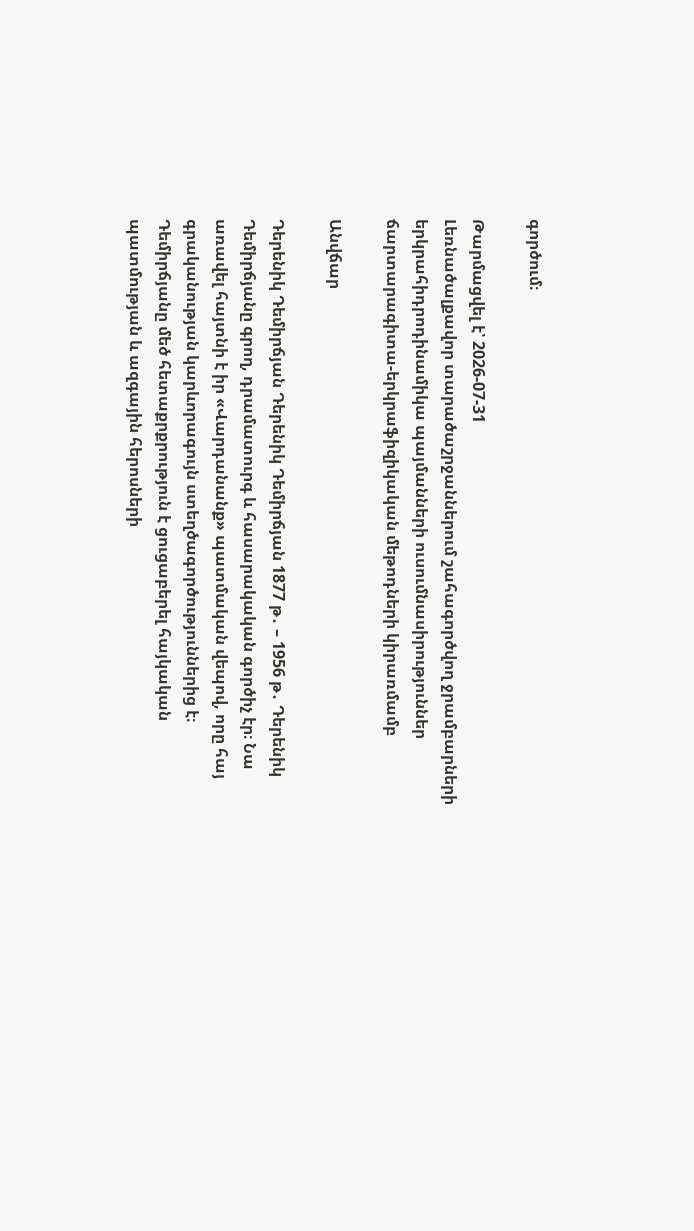գործում։

Թարմացվել է՝ 2026-07-31
Լեռնածալքավոր տարածաշրջաններում շահագործվող ջրամբարների երկրահիդրոդինամիկա պայմանների ուսումնասիրություններ ճարտարագիտա-երկրաֆիզիկական մեթոդների կիրառմամբ

Անվճար

Դերենիկ Դեմիրճյան Դերենիկ Դեմիրճյան 1877 թ․ – 1956 թ․ Դերենիկ Դեմիրճյանը գրող, դրամատուրգ և հասարակական գործիչ էր։ Նա առավել հայտնի է իր «Վարդանանք» պատմական վեպով, որը հայ գրականության կարևորագույն ստեղծագործություններից է։ Դեմիրճյանը մեծ հետաքրքրություն է ցուցաբերել հայկական պատմության և ազգային հերոսների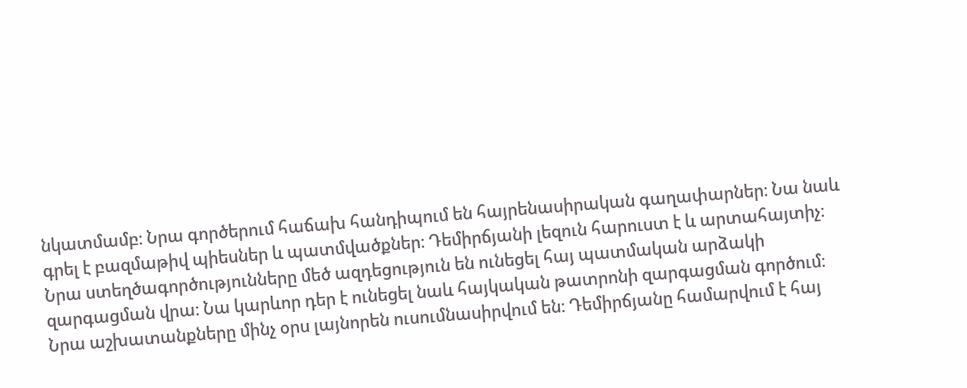նկատմամբ։ Նրա գործերում հաճախ հանդիպում են հայրենասիրական գաղափարներ։ Նա նաև գրել է բազմաթիվ պիեսներ և պատմվածքներ։ Դեմիրճյանի լեզուն հարուստ է և արտահայտիչ։ Նրա ստեղծագործությունները մեծ ազդեցություն են ունեցել հայ պատմական արձակի զարգացման վրա։ Նա կարևոր դեր է ունեցել նաև հայկական թատրոնի զարգացման գործում։ Նրա աշխատանքները մինչ օրս լայնորեն ուսումնասիրվում են։ Դեմիրճյանը համարվում է հայ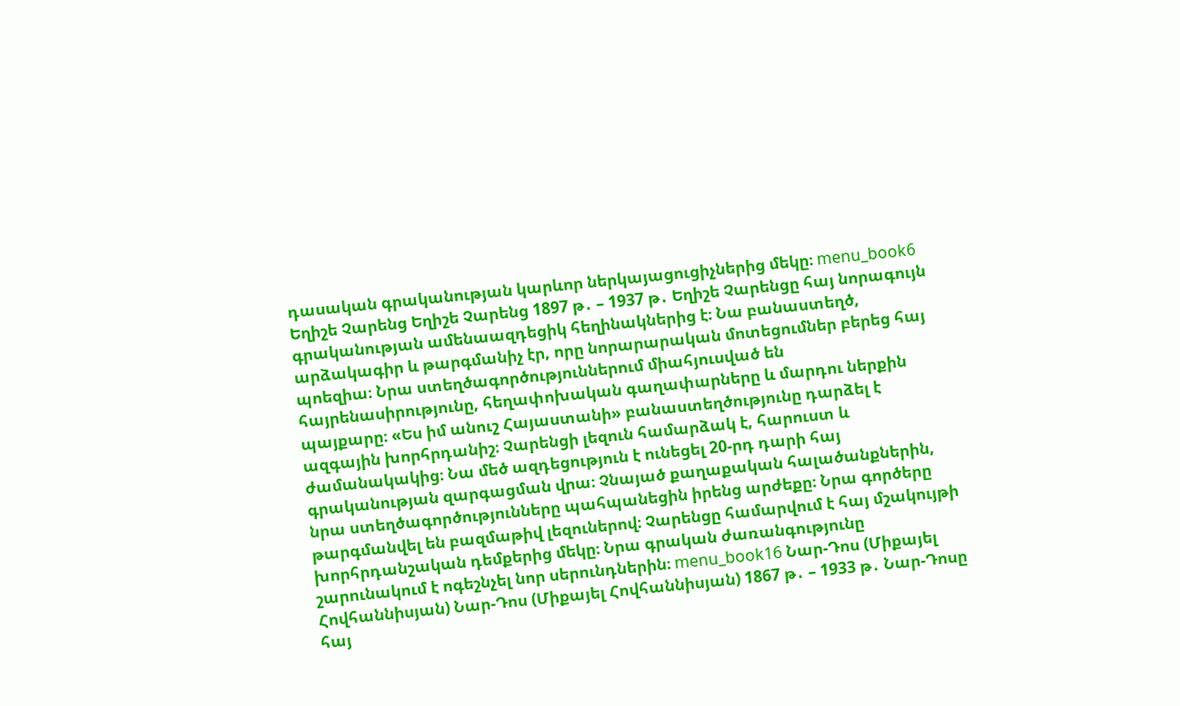դասական գրականության կարևոր ներկայացուցիչներից մեկը։ menu_book6 Եղիշե Չարենց Եղիշե Չարենց 1897 թ․ – 1937 թ․ Եղիշե Չարենցը հայ նորագույն գրականության ամենաազդեցիկ հեղինակներից է։ Նա բանաստեղծ, արձակագիր և թարգմանիչ էր, որը նորարարական մոտեցումներ բերեց հայ պոեզիա։ Նրա ստեղծագործություններում միահյուսված են հայրենասիրությունը, հեղափոխական գաղափարները և մարդու ներքին պայքարը։ «Ես իմ անուշ Հայաստանի» բանաստեղծությունը դարձել է ազգային խորհրդանիշ։ Չարենցի լեզուն համարձակ է, հարուստ և ժամանակակից։ Նա մեծ ազդեցություն է ունեցել 20-րդ դարի հայ գրականության զարգացման վրա։ Չնայած քաղաքական հալածանքներին, նրա ստեղծագործությունները պահպանեցին իրենց արժեքը։ Նրա գործերը թարգմանվել են բազմաթիվ լեզուներով։ Չարենցը համարվում է հայ մշակույթի խորհրդանշական դեմքերից մեկը։ Նրա գրական ժառանգությունը շարունակում է ոգեշնչել նոր սերունդներին։ menu_book16 Նար-Դոս (Միքայել Հովհաննիսյան) Նար-Դոս (Միքայել Հովհաննիսյան) 1867 թ․ – 1933 թ․ Նար-Դոսը հայ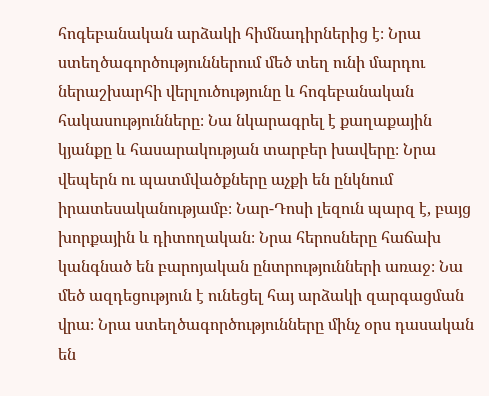հոգեբանական արձակի հիմնադիրներից է։ Նրա ստեղծագործություններում մեծ տեղ ունի մարդու ներաշխարհի վերլուծությունը և հոգեբանական հակասությունները։ Նա նկարագրել է քաղաքային կյանքը և հասարակության տարբեր խավերը։ Նրա վեպերն ու պատմվածքները աչքի են ընկնում իրատեսականությամբ։ Նար-Դոսի լեզուն պարզ է, բայց խորքային և դիտողական։ Նրա հերոսները հաճախ կանգնած են բարոյական ընտրությունների առաջ։ Նա մեծ ազդեցություն է ունեցել հայ արձակի զարգացման վրա։ Նրա ստեղծագործությունները մինչ օրս դասական են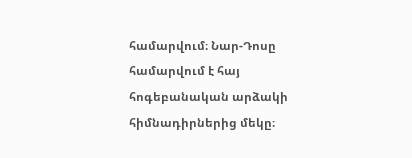համարվում։ Նար-Դոսը համարվում է հայ հոգեբանական արձակի հիմնադիրներից մեկը։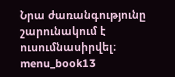Նրա ժառանգությունը շարունակում է ուսումնասիրվել։ menu_book13